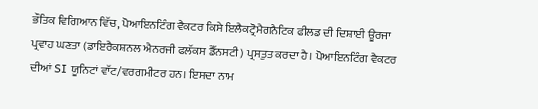ਭੌਤਿਕ ਵਿਗਿਆਨ ਵਿੱਚ, ਪੋਆਇਨਟਿੰਗ ਵੈਕਟਰ ਕਿਸੇ ਇਲੈਕਟ੍ਰੋਮੈਗਨੈਟਿਕ ਫੀਲਡ ਦੀ ਦਿਸ਼ਾਈ ਊਰਜਾ ਪ੍ਰਵਾਹ ਘਣਤਾ (ਡਾਇਰੈਕਸ਼ਨਲ ਐਨਰਜੀ ਫਲੱਕਸ ਡੈੱਨਸਟੀ) ਪ੍ਰਸਤੁਤ ਕਰਦਾ ਹੈ। ਪੋਆਇਨਟਿੰਗ ਵੈਕਟਰ ਦੀਆਂ SI ਯੂਨਿਟਾਂ ਵਾੱਟ/ਵਰਗਮੀਟਰ ਹਨ। ਇਸਦਾ ਨਾਮ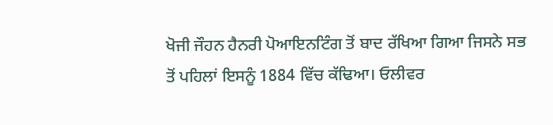ਖੋਜੀ ਜੌਹਨ ਹੈਨਰੀ ਪੋਆਇਨਟਿੰਗ ਤੋਂ ਬਾਦ ਰੱਖਿਆ ਗਿਆ ਜਿਸਨੇ ਸਭ ਤੋਂ ਪਹਿਲਾਂ ਇਸਨੂੰ 1884 ਵਿੱਚ ਕੱਢਿਆ। ਓਲੀਵਰ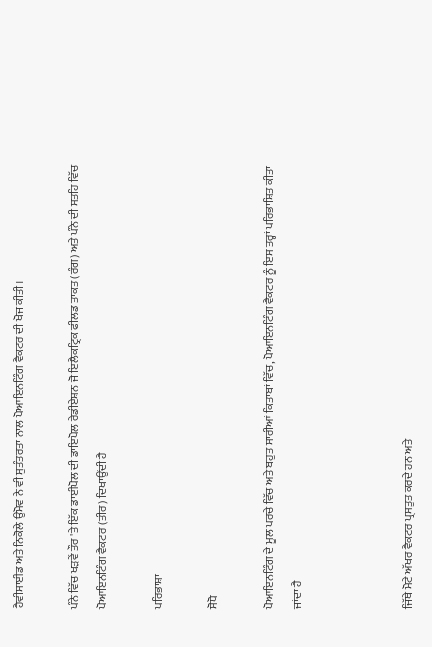ਹੈਵੀਸਾਈਡ ਅਤੇ ਨਿਕੋਲੇ ਉਮੋਵ ਨੇ ਵੀ ਸੁਤੰਤਰਤਾ ਨਾਲ ਪੋਆਇਨਟਿੰਗ ਵੈਕਟਰ ਦੀ ਖੋਜ ਕੀਤੀ।

ਪੰਨੇ ਵਿੱਚ ਖੜਵੇਂ ਤੌਰ 'ਤੇ ਇੱਕ ਡਾਈਪੋਲ ਦੀ ਡਾਇਪੋਲ ਰੇਡੀਏਸ਼ਨ ਜੋ ਇਲੈਕਟ੍ਰਿਕ ਫੀਲਡ ਤਾਕਤ (ਰੰਗ) ਅਤੇ ਪੰਨੇ ਦੀ ਸਤਹਿ ਵਿੱਚ ਪੋਆਇਨਟਿੰਗ ਵੈਕਟਰ (ਤੀਰ) ਦਿਖਾਉਂਦੀ ਹੈ

ਪਰਿਭਾਸ਼ਾ

ਸੋਧੋ

ਪੋਆਇਨਟਿੰਗ ਦੇ ਮੂਲ ਪਰਚੇ ਵਿੱਚ ਅਤੇ ਬਹੁਤ ਸਾਰੀਆਂ ਕਿਤਾਬਾਂ ਵਿੱਚ, ਪੋਆਇਨਟਿੰਗ ਵੈਕਟਰ ਨੂੰ ਇਸ ਤਰ੍ਹਾਂ ਪਰਿਭਾਸ਼ਿਤ ਕੀਤਾ ਜਾਂਦਾ ਹੈ



ਜਿੱਥੇ ਮੋਟੇ ਅੱਖਰ ਵੈਕਟਰ ਪ੍ਰਸਤੁਤ ਕਰਦੇ ਹਨ ਅਤੇ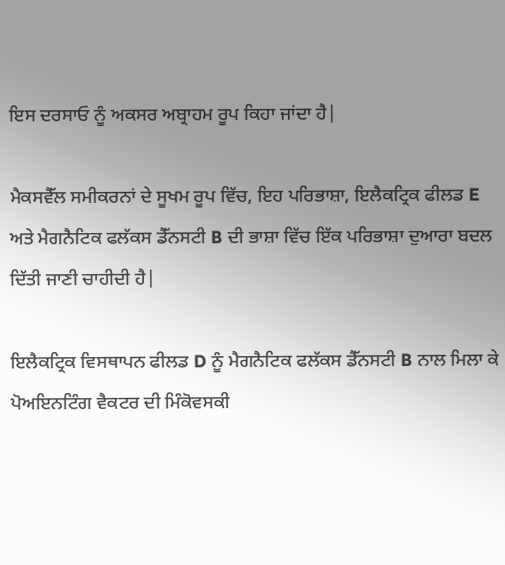ਇਸ ਦਰਸਾਓ ਨੂੰ ਅਕਸਰ ਅਬ੍ਰਾਹਮ ਰੂਪ ਕਿਹਾ ਜਾਂਦਾ ਹੈ|

ਮੈਕਸਵੈੱਲ ਸਮੀਕਰਨਾਂ ਦੇ ਸੂਖਮ ਰੂਪ ਵਿੱਚ, ਇਹ ਪਰਿਭਾਸ਼ਾ, ਇਲੈਕਟ੍ਰਿਕ ਫੀਲਡ E ਅਤੇ ਮੈਗਨੈਟਿਕ ਫਲੱਕਸ ਡੈੱਨਸਟੀ B ਦੀ ਭਾਸ਼ਾ ਵਿੱਚ ਇੱਕ ਪਰਿਭਾਸ਼ਾ ਦੁਆਰਾ ਬਦਲ ਦਿੱਤੀ ਜਾਣੀ ਚਾਹੀਦੀ ਹੈ|

ਇਲੈਕਟ੍ਰਿਕ ਵਿਸਥਾਪਨ ਫੀਲਡ D ਨੂੰ ਮੈਗਨੈਟਿਕ ਫਲੱਕਸ ਡੈੱਨਸਟੀ B ਨਾਲ ਮਿਲਾ ਕੇ ਪੋਅਇਨਟਿੰਗ ਵੈਕਟਰ ਦੀ ਮਿੰਕੋਵਸਕੀ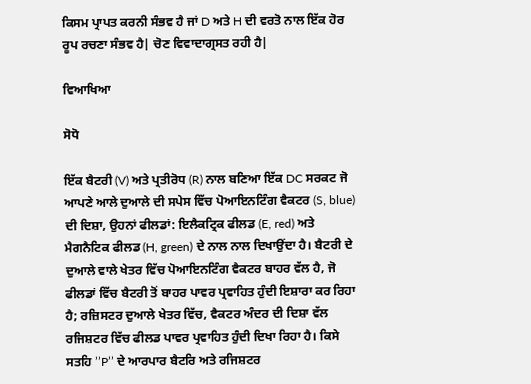ਕਿਸਮ ਪ੍ਰਾਪਤ ਕਰਨੀ ਸੰਭਵ ਹੈ ਜਾਂ D ਅਤੇ H ਦੀ ਵਰਤੋ ਨਾਲ ਇੱਕ ਹੋਰ ਰੂਪ ਰਚਣਾ ਸੰਭਵ ਹੈ| ਚੋਣ ਵਿਵਾਦਾਗ੍ਰਸਤ ਰਹੀ ਹੈ|

ਵਿਆਖਿਆ

ਸੋਧੋ

ਇੱਕ ਬੈਟਰੀ (V) ਅਤੇ ਪ੍ਰਤੀਰੋਧ (R) ਨਾਲ ਬਣਿਆ ਇੱਕ DC ਸਰਕਟ ਜੋ ਆਪਣੇ ਆਲੇ ਦੁਆਲੇ ਦੀ ਸਪੇਸ ਵਿੱਚ ਪੋਆਇਨਟਿੰਗ ਵੈਕਟਰ (S, blue) ਦੀ ਦਿਸ਼ਾ, ਉਹਨਾਂ ਫੀਲਡਾਂ: ਇਲੈਕਟ੍ਰਿਕ ਫੀਲਡ (E, red) ਅਤੇ ਮੈਗਨੈਟਿਕ ਫੀਲਡ (H, green) ਦੇ ਨਾਲ ਨਾਲ ਦਿਖਾਉਂਦਾ ਹੈ। ਬੈਟਰੀ ਦੇ ਦੁਆਲੇ ਵਾਲੇ ਖੇਤਰ ਵਿੱਚ ਪੋਆਇਨਟਿੰਗ ਵੈਕਟਰ ਬਾਹਰ ਵੱਲ ਹੈ, ਜੋ ਫੀਲਡਾਂ ਵਿੱਚ ਬੈਟਰੀ ਤੋਂ ਬਾਹਰ ਪਾਵਰ ਪ੍ਰਵਾਹਿਤ ਹੁੰਦੀ ਇਸ਼ਾਰਾ ਕਰ ਰਿਹਾ ਹੈ; ਰਜ਼ਿਸਟਰ ਦੁਆਲੇ ਖੇਤਰ ਵਿੱਚ, ਵੈਕਟਰ ਅੰਦਰ ਦੀ ਦਿਸ਼ਾ ਵੱਲ ਰਜਿਸ਼ਟਰ ਵਿੱਚ ਫੀਲਡ ਪਾਵਰ ਪ੍ਰਵਾਹਿਤ ਹੁੰਦੀ ਦਿਖਾ ਰਿਹਾ ਹੈ। ਕਿਸੇ ਸਤਹਿ ’’P’’ ਦੇ ਆਰਪਾਰ ਬੈਟਰਿ ਅਤੇ ਰਜਿਸ਼ਟਰ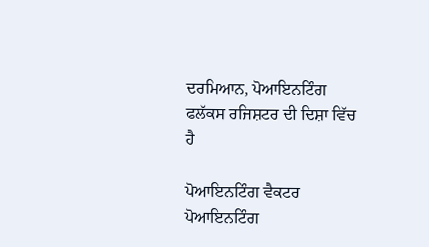ਦਰਮਿਆਨ, ਪੋਆਇਨਟਿੰਗ ਫਲੱਕਸ ਰਜਿਸ਼ਟਰ ਦੀ ਦਿਸ਼ਾ ਵਿੱਚ ਹੈ

ਪੋਆਇਨਟਿੰਗ ਵੈਕਟਰ ਪੋਆਇਨਟਿੰਗ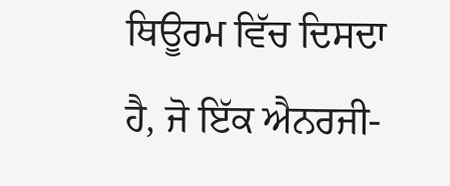ਥਿਊਰਮ ਵਿੱਚ ਦਿਸਦਾ ਹੈ, ਜੋ ਇੱਕ ਐਨਰਜੀ-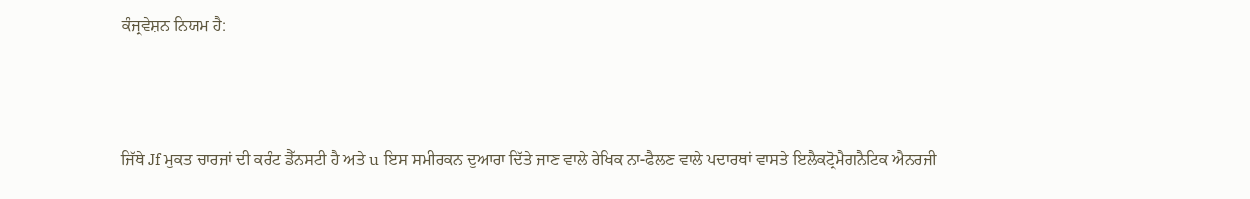ਕੰਜ੍ਰਵੇਸ਼ਨ ਨਿਯਮ ਹੈ:



ਜਿੱਥੇ Jf ਮੁਕਤ ਚਾਰਜਾਂ ਦੀ ਕਰੰਟ ਡੈੱਨਸਟੀ ਹੈ ਅਤੇ u ਇਸ ਸਮੀਰਕਨ ਦੁਆਰਾ ਦਿੱਤੇ ਜਾਣ ਵਾਲੇ ਰੇਖਿਕ ਨਾ-ਫੈਲਣ ਵਾਲੇ ਪਦਾਰਥਾਂ ਵਾਸਤੇ ਇਲੈਕਟ੍ਰੋਮੈਗਨੈਟਿਕ ਐਨਰਜੀ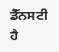ਡੈੱਨਸਟੀ ਹੈ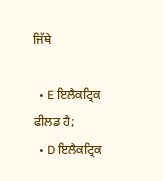ਜਿੱਥੇ

  • E ਇਲੈਕਟ੍ਰਿਕ ਫੀਲਡ ਹੈ;
  • D ਇਲੈਕਟ੍ਰਿਕ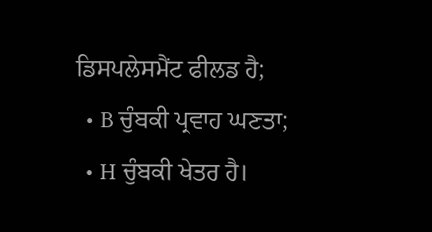ਡਿਸਪਲੇਸਮੈਂਟ ਫੀਲਡ ਹੈ;
  • B ਚੁੰਬਕੀ ਪ੍ਰਵਾਹ ਘਣਤਾ;
  • H ਚੁੰਬਕੀ ਖੇਤਰ ਹੈ।